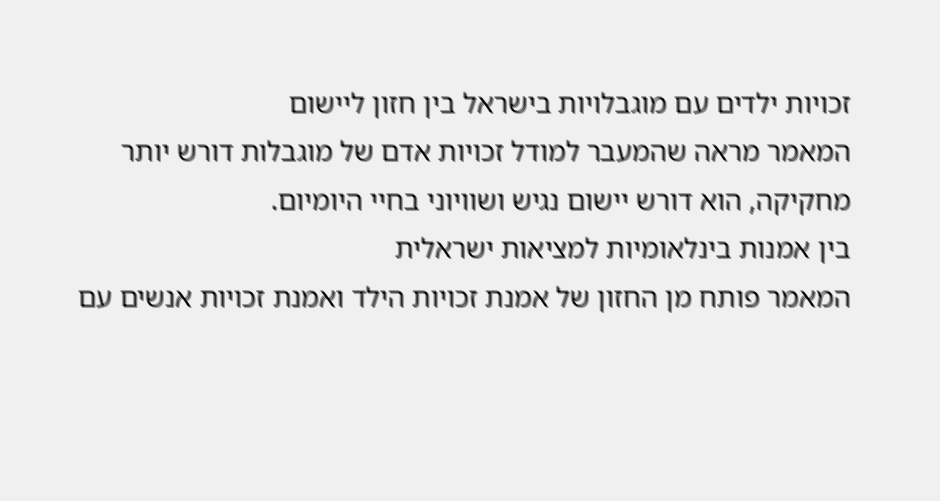זכויות ילדים עם מוגבלויות בישראל בין חזון ליישום
המאמר מראה שהמעבר למודל זכויות אדם של מוגבלות דורש יותר מחקיקה, הוא דורש יישום נגיש ושוויוני בחיי היומיום.
בין אמנות בינלאומיות למציאות ישראלית
המאמר פותח מן החזון של אמנת זכויות הילד ואמנת זכויות אנשים עם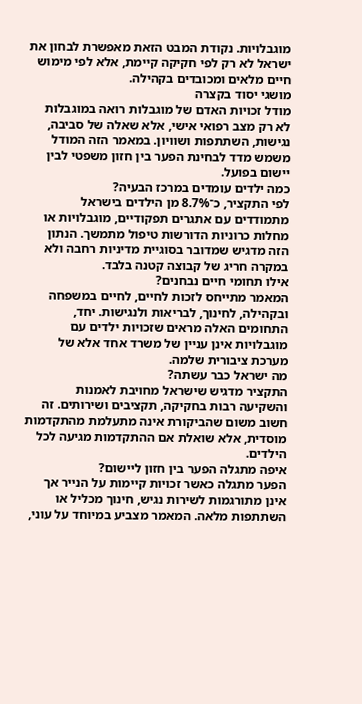מוגבלויות. נקודת המבט הזאת מאפשרת לבחון את ישראל לא רק לפי חקיקה קיימת, אלא לפי מימוש חיים מלאים ומכובדים בקהילה.
מושגי יסוד בקצרה
מודל זכויות האדם של מוגבלות רואה במוגבלות לא רק מצב רפואי אישי, אלא שאלה של סביבה, נגישות, השתתפות ושוויון. במאמר הזה המודל משמש מדד לבחינת הפער בין חזון משפטי לבין יישום בפועל.
כמה ילדים עומדים במרכז הבעיה?
לפי התקציר, כ־8.7% מן הילדים בישראל מתמודדים עם אתגרים תפקודיים, מוגבלויות או מחלות כרוניות הדורשות טיפול מתמשך. הנתון הזה מדגיש שמדובר בסוגיית מדיניות רחבה ולא במקרה חריג של קבוצה קטנה בלבד.
אילו תחומי חיים נבחנים?
המאמר מתייחס לזכות לחיים, לחיים במשפחה ובקהילה, לחינוך, לבריאות ולנגישות. יחד, התחומים האלה מראים שזכויות ילדים עם מוגבלויות אינן עניין של משרד אחד אלא של מערכת ציבורית שלמה.
מה ישראל כבר עשתה?
התקציר מדגיש שישראל מחויבת לאמנות והשקיעה רבות בחקיקה, תקציבים ושירותים. זה חשוב משום שהביקורת אינה מתעלמת מהתקדמות מוסדית, אלא שואלת אם ההתקדמות מגיעה לכל הילדים.
איפה מתגלה הפער בין חזון ליישום?
הפער מתגלה כאשר זכויות קיימות על הנייר אך אינן מתורגמות לשירות נגיש, חינוך מכליל או השתתפות מלאה. המאמר מצביע במיוחד על עוני,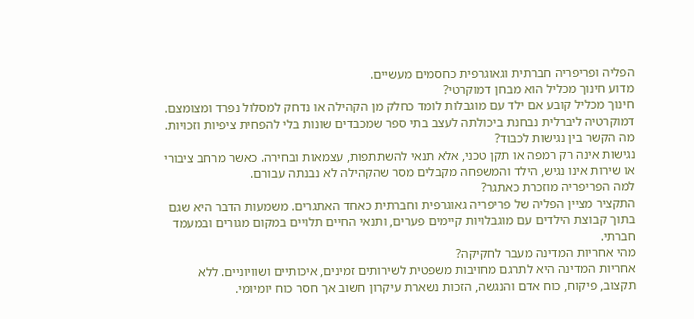הפליה ופריפריה חברתית וגאוגרפית כחסמים מעשיים.
מדוע חינוך מכליל הוא מבחן דמוקרטי?
חינוך מכליל קובע אם ילד עם מוגבלות לומד כחלק מן הקהילה או נדחק למסלול נפרד ומצומצם. דמוקרטיה ליברלית נבחנת ביכולתה לעצב בתי ספר שמכבדים שונות בלי להפחית ציפיות וזכויות.
מה הקשר בין נגישות לכבוד?
נגישות אינה רק רמפה או תקן טכני, אלא תנאי להשתתפות, עצמאות ובחירה. כאשר מרחב ציבורי או שירות אינו נגיש, הילד והמשפחה מקבלים מסר שהקהילה לא נבנתה עבורם.
למה הפריפריה מוזכרת כאתגר?
התקציר מציין הפליה של פריפריה גאוגרפית וחברתית כאחד האתגרים. משמעות הדבר היא שגם בתוך קבוצת הילדים עם מוגבלויות קיימים פערים, ותנאי החיים תלויים במקום מגורים ובמעמד חברתי.
מהי אחריות המדינה מעבר לחקיקה?
אחריות המדינה היא לתרגם מחויבות משפטית לשירותים זמינים, איכותיים ושוויוניים. ללא תקצוב, פיקוח, כוח אדם והנגשה, הזכות נשארת עיקרון חשוב אך חסר כוח יומיומי.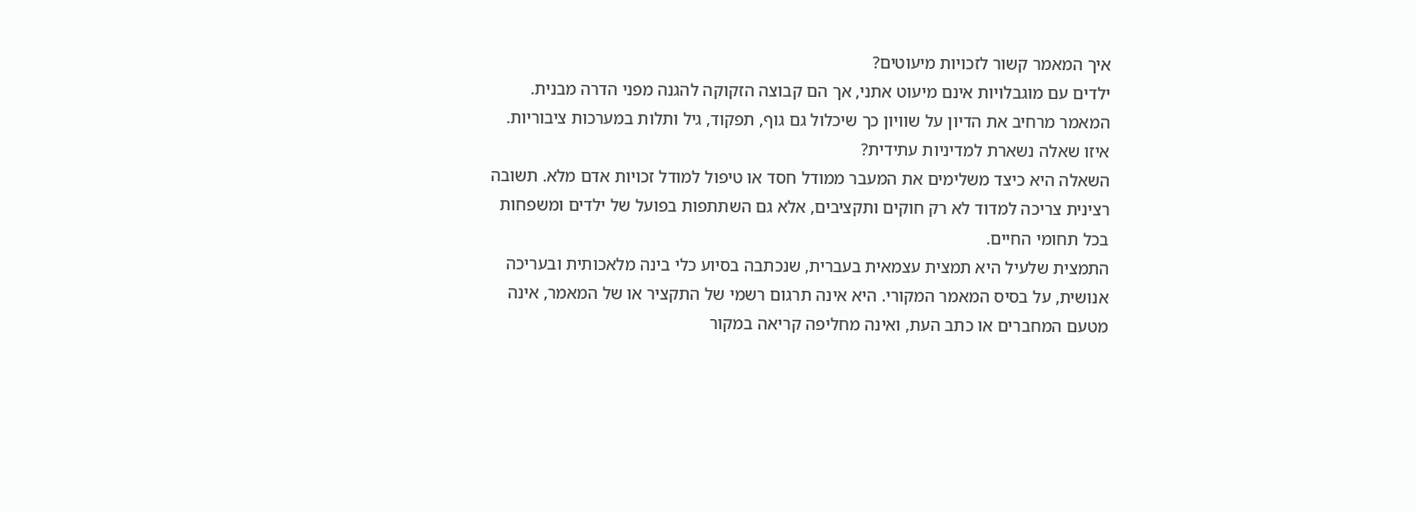איך המאמר קשור לזכויות מיעוטים?
ילדים עם מוגבלויות אינם מיעוט אתני, אך הם קבוצה הזקוקה להגנה מפני הדרה מבנית. המאמר מרחיב את הדיון על שוויון כך שיכלול גם גוף, תפקוד, גיל ותלות במערכות ציבוריות.
איזו שאלה נשארת למדיניות עתידית?
השאלה היא כיצד משלימים את המעבר ממודל חסד או טיפול למודל זכויות אדם מלא. תשובה רצינית צריכה למדוד לא רק חוקים ותקציבים, אלא גם השתתפות בפועל של ילדים ומשפחות בכל תחומי החיים.
התמצית שלעיל היא תמצית עצמאית בעברית, שנכתבה בסיוע כלי בינה מלאכותית ובעריכה אנושית, על בסיס המאמר המקורי. היא אינה תרגום רשמי של התקציר או של המאמר, אינה מטעם המחברים או כתב העת, ואינה מחליפה קריאה במקור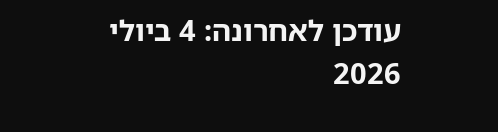עודכן לאחרונה: 4 ביולי 2026